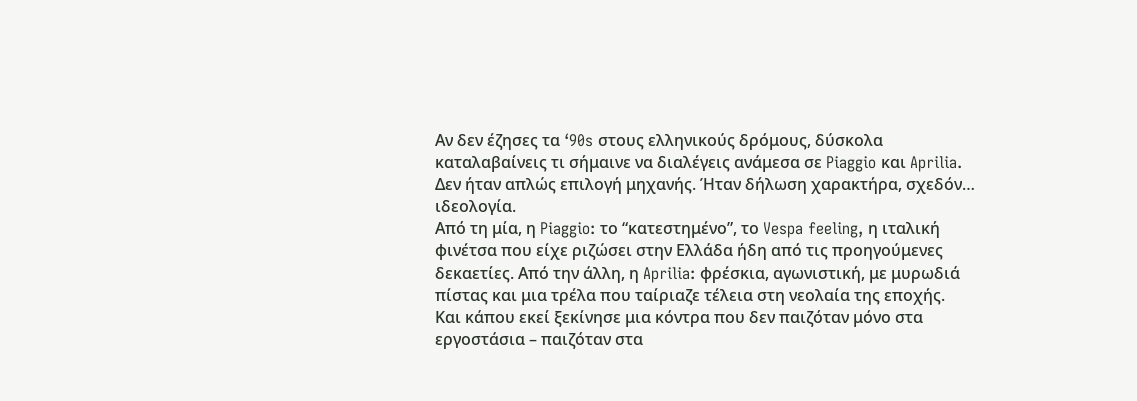Αν δεν έζησες τα ‘90s στους ελληνικούς δρόμους, δύσκολα καταλαβαίνεις τι σήμαινε να διαλέγεις ανάμεσα σε Piaggio και Aprilia. Δεν ήταν απλώς επιλογή μηχανής. Ήταν δήλωση χαρακτήρα, σχεδόν… ιδεολογία.
Από τη μία, η Piaggio: το “κατεστημένο”, το Vespa feeling, η ιταλική φινέτσα που είχε ριζώσει στην Ελλάδα ήδη από τις προηγούμενες δεκαετίες. Από την άλλη, η Aprilia: φρέσκια, αγωνιστική, με μυρωδιά πίστας και μια τρέλα που ταίριαζε τέλεια στη νεολαία της εποχής.
Και κάπου εκεί ξεκίνησε μια κόντρα που δεν παιζόταν μόνο στα εργοστάσια – παιζόταν στα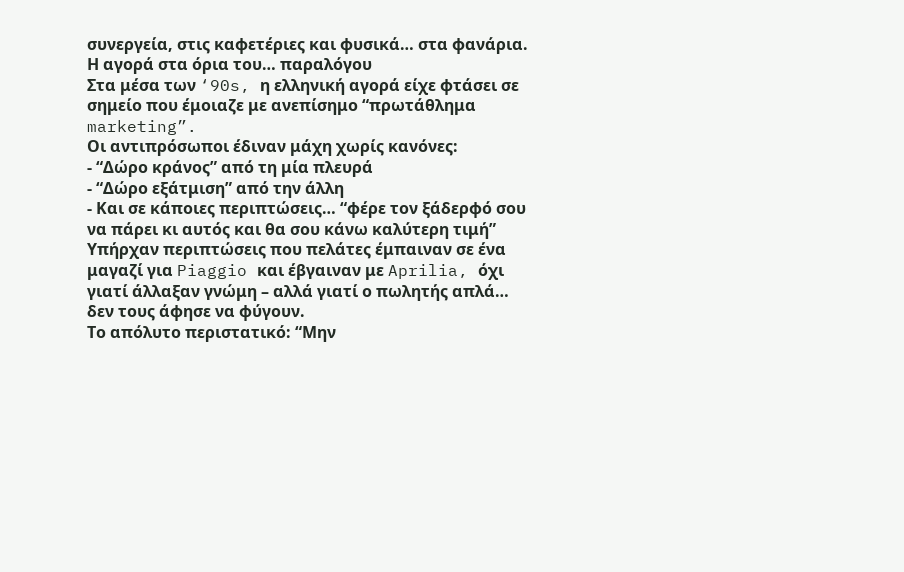συνεργεία, στις καφετέριες και φυσικά… στα φανάρια.
Η αγορά στα όρια του… παραλόγου
Στα μέσα των ‘90s, η ελληνική αγορά είχε φτάσει σε σημείο που έμοιαζε με ανεπίσημο “πρωτάθλημα marketing”.
Οι αντιπρόσωποι έδιναν μάχη χωρίς κανόνες:
- “Δώρο κράνος” από τη μία πλευρά
- “Δώρο εξάτμιση” από την άλλη
- Και σε κάποιες περιπτώσεις… “φέρε τον ξάδερφό σου να πάρει κι αυτός και θα σου κάνω καλύτερη τιμή”
Υπήρχαν περιπτώσεις που πελάτες έμπαιναν σε ένα μαγαζί για Piaggio και έβγαιναν με Aprilia, όχι γιατί άλλαξαν γνώμη – αλλά γιατί ο πωλητής απλά… δεν τους άφησε να φύγουν.
Το απόλυτο περιστατικό: “Μην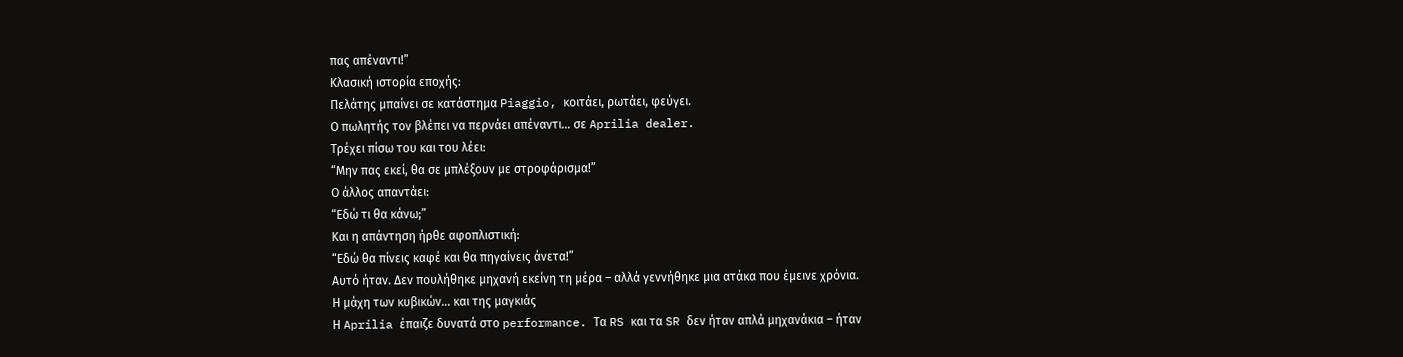πας απέναντι!”
Κλασική ιστορία εποχής:
Πελάτης μπαίνει σε κατάστημα Piaggio, κοιτάει, ρωτάει, φεύγει.
Ο πωλητής τον βλέπει να περνάει απέναντι… σε Aprilia dealer.
Τρέχει πίσω του και του λέει:
“Μην πας εκεί, θα σε μπλέξουν με στροφάρισμα!”
Ο άλλος απαντάει:
“Εδώ τι θα κάνω;”
Και η απάντηση ήρθε αφοπλιστική:
“Εδώ θα πίνεις καφέ και θα πηγαίνεις άνετα!”
Αυτό ήταν. Δεν πουλήθηκε μηχανή εκείνη τη μέρα – αλλά γεννήθηκε μια ατάκα που έμεινε χρόνια.
Η μάχη των κυβικών… και της μαγκιάς
Η Aprilia έπαιζε δυνατά στο performance. Τα RS και τα SR δεν ήταν απλά μηχανάκια – ήταν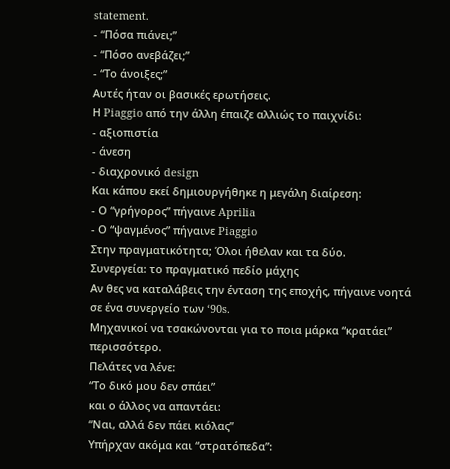statement.
- “Πόσα πιάνει;”
- “Πόσο ανεβάζει;”
- “Το άνοιξες;”
Αυτές ήταν οι βασικές ερωτήσεις.
Η Piaggio από την άλλη έπαιζε αλλιώς το παιχνίδι:
- αξιοπιστία
- άνεση
- διαχρονικό design
Και κάπου εκεί δημιουργήθηκε η μεγάλη διαίρεση:
- Ο “γρήγορος” πήγαινε Aprilia
- Ο “ψαγμένος” πήγαινε Piaggio
Στην πραγματικότητα; Όλοι ήθελαν και τα δύο.
Συνεργεία: το πραγματικό πεδίο μάχης
Αν θες να καταλάβεις την ένταση της εποχής, πήγαινε νοητά σε ένα συνεργείο των ‘90s.
Μηχανικοί να τσακώνονται για το ποια μάρκα “κρατάει” περισσότερο.
Πελάτες να λένε:
“Το δικό μου δεν σπάει”
και ο άλλος να απαντάει:
“Ναι, αλλά δεν πάει κιόλας”
Υπήρχαν ακόμα και “στρατόπεδα”: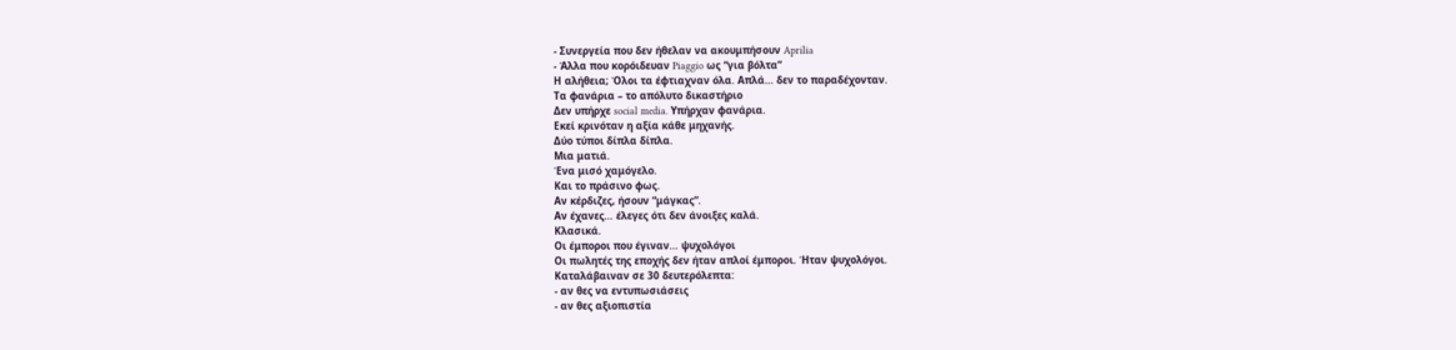- Συνεργεία που δεν ήθελαν να ακουμπήσουν Aprilia
- Άλλα που κορόιδευαν Piaggio ως “για βόλτα”
Η αλήθεια; Όλοι τα έφτιαχναν όλα. Απλά… δεν το παραδέχονταν.
Τα φανάρια – το απόλυτο δικαστήριο
Δεν υπήρχε social media. Υπήρχαν φανάρια.
Εκεί κρινόταν η αξία κάθε μηχανής.
Δύο τύποι δίπλα δίπλα.
Μια ματιά.
Ένα μισό χαμόγελο.
Και το πράσινο φως.
Αν κέρδιζες, ήσουν “μάγκας”.
Αν έχανες… έλεγες ότι δεν άνοιξες καλά.
Κλασικά.
Οι έμποροι που έγιναν… ψυχολόγοι
Οι πωλητές της εποχής δεν ήταν απλοί έμποροι. Ήταν ψυχολόγοι.
Καταλάβαιναν σε 30 δευτερόλεπτα:
- αν θες να εντυπωσιάσεις
- αν θες αξιοπιστία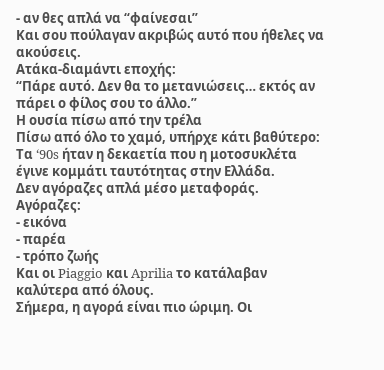- αν θες απλά να “φαίνεσαι”
Και σου πούλαγαν ακριβώς αυτό που ήθελες να ακούσεις.
Ατάκα-διαμάντι εποχής:
“Πάρε αυτό. Δεν θα το μετανιώσεις… εκτός αν πάρει ο φίλος σου το άλλο.”
Η ουσία πίσω από την τρέλα
Πίσω από όλο το χαμό, υπήρχε κάτι βαθύτερο:
Τα ‘90s ήταν η δεκαετία που η μοτοσυκλέτα έγινε κομμάτι ταυτότητας στην Ελλάδα.
Δεν αγόραζες απλά μέσο μεταφοράς.
Αγόραζες:
- εικόνα
- παρέα
- τρόπο ζωής
Και οι Piaggio και Aprilia το κατάλαβαν καλύτερα από όλους.
Σήμερα, η αγορά είναι πιο ώριμη. Οι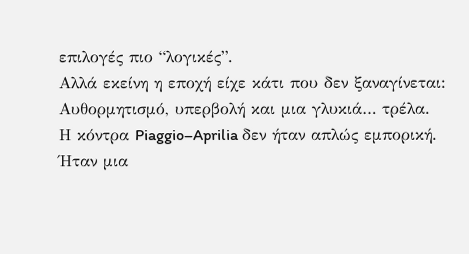επιλογές πιο “λογικές”.
Αλλά εκείνη η εποχή είχε κάτι που δεν ξαναγίνεται:
Αυθορμητισμό, υπερβολή και μια γλυκιά… τρέλα.
Η κόντρα Piaggio–Aprilia δεν ήταν απλώς εμπορική.
Ήταν μια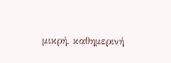μικρή, καθημερινή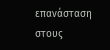επανάσταση στους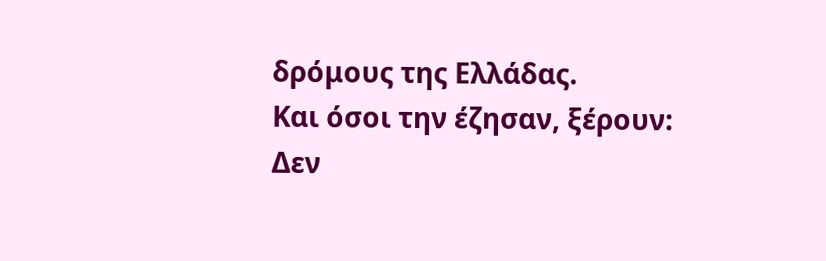δρόμους της Ελλάδας.
Και όσοι την έζησαν, ξέρουν:
Δεν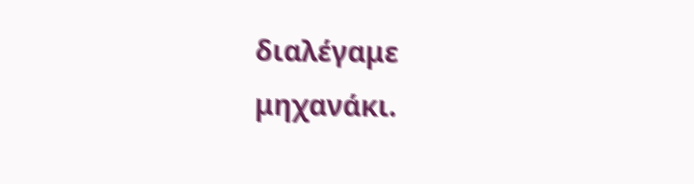διαλέγαμε μηχανάκι.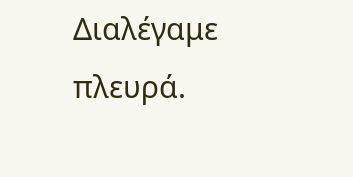Διαλέγαμε πλευρά.